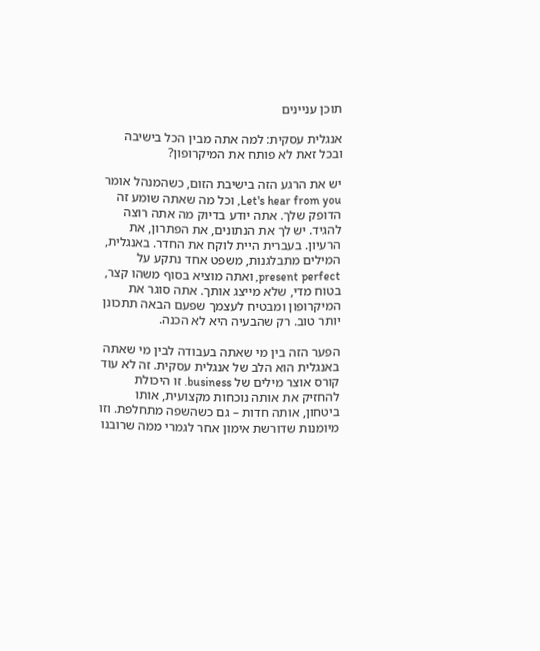תוכן עניינים

אנגלית עסקית: למה אתה מבין הכל בישיבה ובכל זאת לא פותח את המיקרופון?

יש את הרגע הזה בישיבת הזום, כשהמנהל אומר Let's hear from you, וכל מה שאתה שומע זה הדופק שלך. אתה יודע בדיוק מה אתה רוצה להגיד. יש לך את הנתונים, את הפתרון, את הרעיון. בעברית היית לוקח את החדר. באנגלית, המילים מתבלגנות, משפט אחד נתקע על present perfect, ואתה מוציא בסוף משהו קצר, בטוח מדי, שלא מייצג אותך. אתה סוגר את המיקרופון ומבטיח לעצמך שפעם הבאה תתכונן יותר טוב. רק שהבעיה היא לא הכנה.

הפער הזה בין מי שאתה בעבודה לבין מי שאתה באנגלית הוא הלב של אנגלית עסקית. זה לא עוד קורס אוצר מילים של business. זו היכולת להחזיק את אותה נוכחות מקצועית, אותו ביטחון, אותה חדות – גם כשהשפה מתחלפת. וזו מיומנות שדורשת אימון אחר לגמרי ממה שרובנו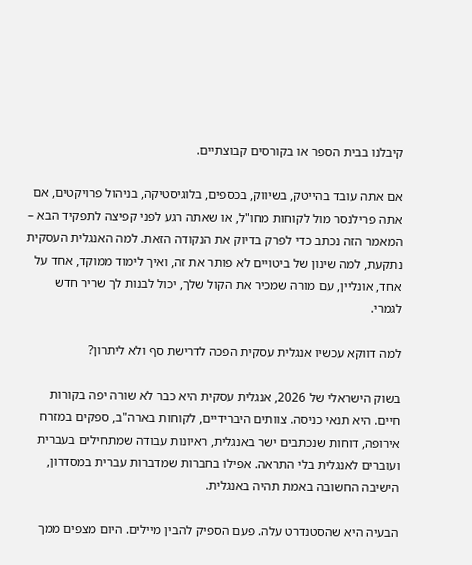קיבלנו בבית הספר או בקורסים קבוצתיים.

אם אתה עובד בהייטק, בשיווק, בכספים, בלוגיסטיקה, בניהול פרויקטים, אם אתה פרילנסר מול לקוחות מחו"ל, או שאתה רגע לפני קפיצה לתפקיד הבא – המאמר הזה נכתב כדי לפרק בדיוק את הנקודה הזאת. למה האנגלית העסקית נתקעת, למה שינון של ביטויים לא פותר את זה, ואיך לימוד ממוקד, אחד על אחד, אונליין, עם מורה שמכיר את הקול שלך, יכול לבנות לך שריר חדש לגמרי.

למה דווקא עכשיו אנגלית עסקית הפכה לדרישת סף ולא ליתרון?

בשוק הישראלי של 2026, אנגלית עסקית היא כבר לא שורה יפה בקורות חיים. היא תנאי כניסה. צוותים היברידיים, לקוחות בארה"ב, ספקים במזרח אירופה, דוחות שנכתבים ישר באנגלית, ראיונות עבודה שמתחילים בעברית ועוברים לאנגלית בלי התראה. אפילו בחברות שמדברות עברית במסדרון, הישיבה החשובה באמת תהיה באנגלית.

הבעיה היא שהסטנדרט עלה. פעם הספיק להבין מיילים. היום מצפים ממך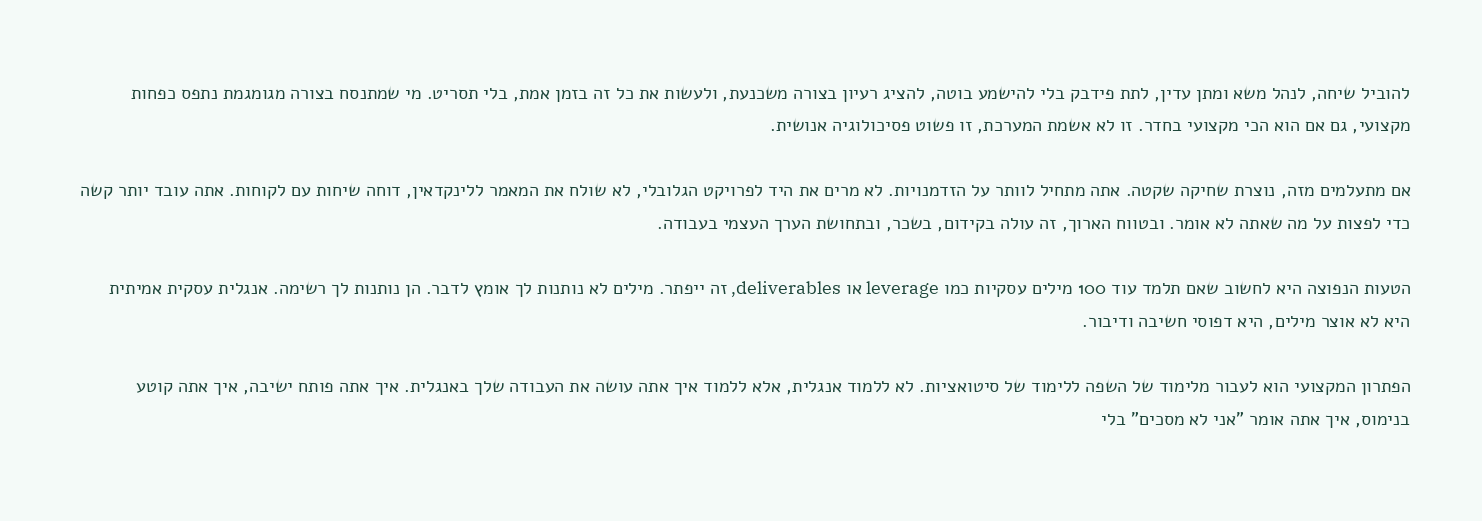להוביל שיחה, לנהל משא ומתן עדין, לתת פידבק בלי להישמע בוטה, להציג רעיון בצורה משכנעת, ולעשות את כל זה בזמן אמת, בלי תסריט. מי שמתנסח בצורה מגומגמת נתפס כפחות מקצועי, גם אם הוא הכי מקצועי בחדר. זו לא אשמת המערכת, זו פשוט פסיכולוגיה אנושית.

אם מתעלמים מזה, נוצרת שחיקה שקטה. אתה מתחיל לוותר על הזדמנויות. לא מרים את היד לפרויקט הגלובלי, לא שולח את המאמר ללינקדאין, דוחה שיחות עם לקוחות. אתה עובד יותר קשה כדי לפצות על מה שאתה לא אומר. ובטווח הארוך, זה עולה בקידום, בשכר, ובתחושת הערך העצמי בעבודה.

הטעות הנפוצה היא לחשוב שאם תלמד עוד 100 מילים עסקיות כמו leverage או deliverables, זה ייפתר. מילים לא נותנות לך אומץ לדבר. הן נותנות לך רשימה. אנגלית עסקית אמיתית היא לא אוצר מילים, היא דפוסי חשיבה ודיבור.

הפתרון המקצועי הוא לעבור מלימוד של השפה ללימוד של סיטואציות. לא ללמוד אנגלית, אלא ללמוד איך אתה עושה את העבודה שלך באנגלית. איך אתה פותח ישיבה, איך אתה קוטע בנימוס, איך אתה אומר "אני לא מסכים" בלי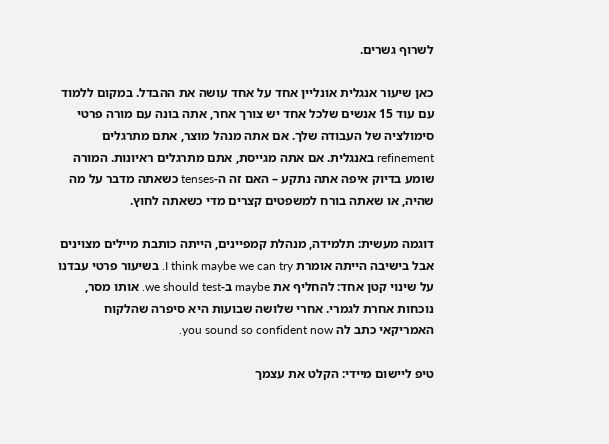לשרוף גשרים.

כאן שיעור אנגלית אונליין אחד על אחד עושה את ההבדל. במקום ללמוד עם עוד 15 אנשים שלכל אחד יש צורך אחר, אתה בונה עם מורה פרטי סימולציה של העבודה שלך. אם אתה מנהל מוצר, אתם מתרגלים refinement באנגלית. אם אתה מגייסת, אתם מתרגלים ראיונות. המורה שומע בדיוק איפה אתה נתקע – האם זה ה-tenses כשאתה מדבר על מה שהיה, או שאתה בורח למשפטים קצרים מדי כשאתה לחוץ.

דוגמה מעשית: תלמידה, מנהלת קמפיינים, הייתה כותבת מיילים מצוינים אבל בישיבה הייתה אומרת I think maybe we can try. בשיעור פרטי עבדנו על שינוי קטן אחד: להחליף את maybe ב-we should test. אותו מסר, נוכחות אחרת לגמרי. אחרי שלושה שבועות היא סיפרה שהלקוח האמריקאי כתב לה you sound so confident now.

טיפ ליישום מיידי: הקלט את עצמך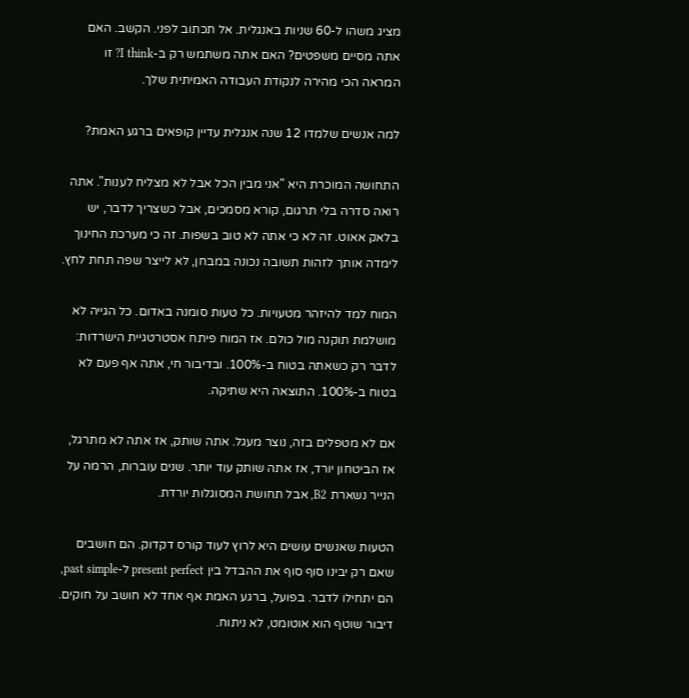מציג משהו ל-60 שניות באנגלית. אל תכתוב לפני. הקשב. האם אתה מסיים משפטים? האם אתה משתמש רק ב-I think? זו המראה הכי מהירה לנקודת העבודה האמיתית שלך.

למה אנשים שלמדו 12 שנה אנגלית עדיין קופאים ברגע האמת?

התחושה המוכרת היא "אני מבין הכל אבל לא מצליח לענות". אתה רואה סדרה בלי תרגום, קורא מסמכים, אבל כשצריך לדבר, יש בלאק אאוט. זה לא כי אתה לא טוב בשפות. זה כי מערכת החינוך לימדה אותך לזהות תשובה נכונה במבחן, לא לייצר שפה תחת לחץ.

המוח למד להיזהר מטעויות. כל טעות סומנה באדום. כל הגייה לא מושלמת תוקנה מול כולם. אז המוח פיתח אסטרטגיית הישרדות: לדבר רק כשאתה בטוח ב-100%. ובדיבור חי, אתה אף פעם לא בטוח ב-100%. התוצאה היא שתיקה.

אם לא מטפלים בזה, נוצר מעגל. אתה שותק, אז אתה לא מתרגל, אז הביטחון יורד, אז אתה שותק עוד יותר. שנים עוברות, הרמה על הנייר נשארת B2, אבל תחושת המסוגלות יורדת.

הטעות שאנשים עושים היא לרוץ לעוד קורס דקדוק. הם חושבים שאם רק יבינו סוף סוף את ההבדל בין present perfect ל-past simple, הם יתחילו לדבר. בפועל, ברגע האמת אף אחד לא חושב על חוקים. דיבור שוטף הוא אוטומט, לא ניתוח.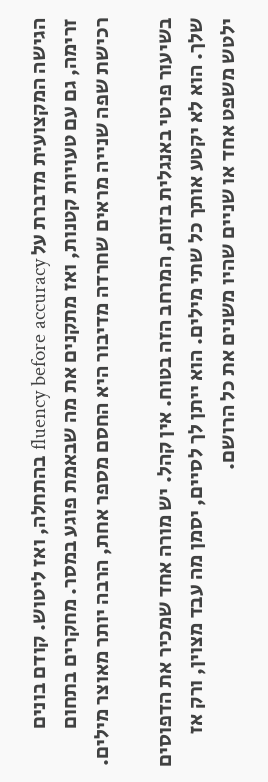הגישה המקצועית מדברת על fluency before accuracy בהתחלה, ואז ליטוש. קודם בונים זרימה, גם עם טעויות קטנות, ואז מתקנים את מה שבאמת פוגע במסר. מחקרים בתחום רכישת שפה שנייה מראים שחרדה מדיבור היא החסם מספר אחת, הרבה יותר מאוצר מילים.

בשיעור פרטי באנגלית בזום, המרחב הזה בטוח. אין קהל. יש מורה אחד שמכיר את הדפוסים שלך. הוא לא יקטע אותך כל שתי מילים. הוא ייתן לך לסיים, יסמן מה עבד מצוין, ורק אז ילטש משפט אחד או שניים שהיו משנים את כל הרושם.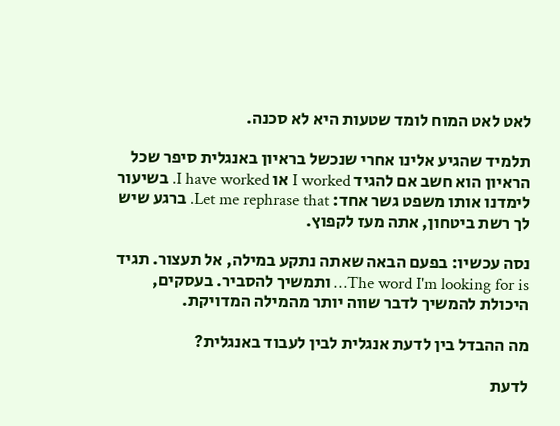לאט לאט המוח לומד שטעות היא לא סכנה.

תלמיד שהגיע אלינו אחרי שנכשל בראיון באנגלית סיפר שכל הראיון הוא חשב אם להגיד I worked או I have worked. בשיעור לימדנו אותו משפט גשר אחד: Let me rephrase that. ברגע שיש לך רשת ביטחון, אתה מעז לקפוץ.

נסה עכשיו: בפעם הבאה שאתה נתקע במילה, אל תעצור. תגיד The word I'm looking for is… ותמשיך להסביר. בעסקים, היכולת להמשיך לדבר שווה יותר מהמילה המדויקת.

מה ההבדל בין לדעת אנגלית לבין לעבוד באנגלית?

לדעת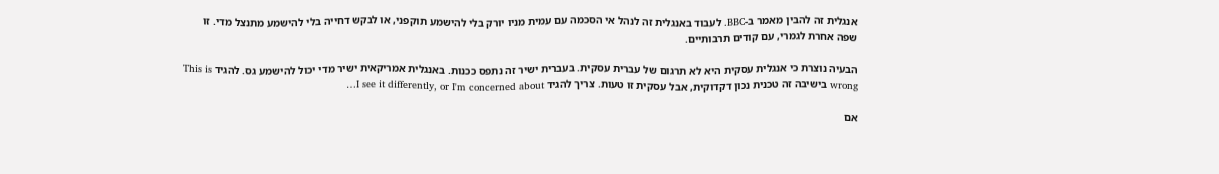אנגלית זה להבין מאמר ב-BBC. לעבוד באנגלית זה לנהל אי הסכמה עם עמית מניו יורק בלי להישמע תוקפני, או לבקש דחייה בלי להישמע מתנצל מדי. זו שפה אחרת לגמרי, עם קודים תרבותיים.

הבעיה נוצרת כי אנגלית עסקית היא לא תרגום של עברית עסקית. בעברית ישיר זה נתפס ככנות. באנגלית אמריקאית ישיר מדי יכול להישמע גס. להגיד This is wrong בישיבה זה טכנית נכון דקדוקית, אבל עסקית זו טעות. צריך להגיד I see it differently, or I'm concerned about…

אם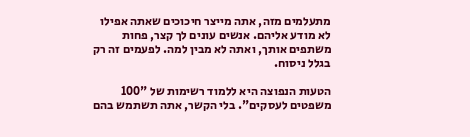מתעלמים מזה, אתה מייצר חיכוכים שאתה אפילו לא מודע אליהם. אנשים עונים לך קצר, פחות משתפים אותך, ואתה לא מבין למה. לפעמים זה רק בגלל ניסוח.

הטעות הנפוצה היא ללמוד רשימות של "100 משפטים לעסקים". בלי הקשר, אתה תשתמש בהם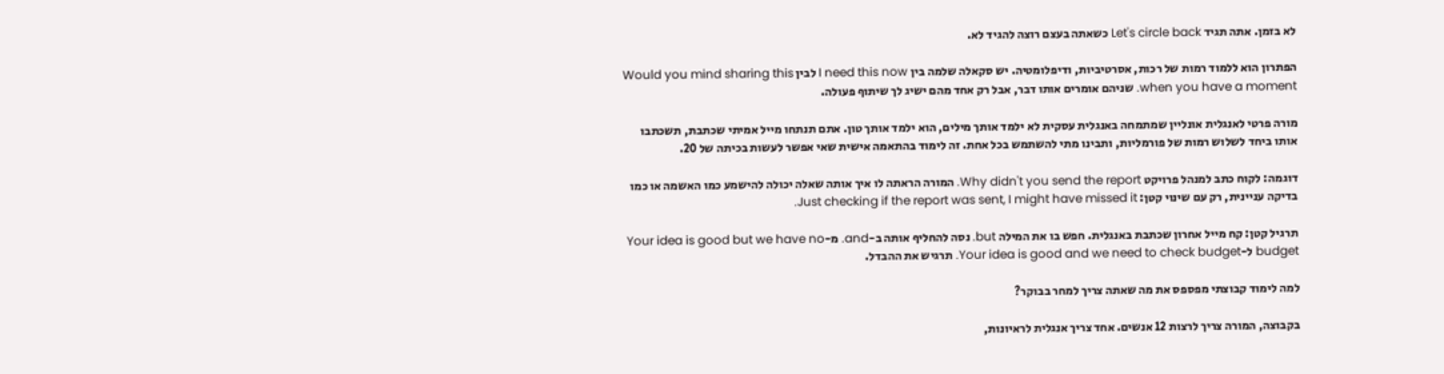לא בזמן. אתה תגיד Let's circle back כשאתה בעצם רוצה להגיד לא.

הפתרון הוא ללמוד רמות של רכות, אסרטיביות, ודיפלומטיה. יש סקאלה שלמה בין I need this now לבין Would you mind sharing this when you have a moment. שניהם אומרים אותו דבר, אבל רק אחד מהם ישיג לך שיתוף פעולה.

מורה פרטי לאנגלית אונליין שמתמחה באנגלית עסקית לא ילמד אותך מילים, הוא ילמד אותך טון. אתם תנתחו מייל אמיתי שכתבת, תשכתבו אותו ביחד לשלוש רמות של פורמליות, ותבינו מתי להשתמש בכל אחת. זה לימוד בהתאמה אישית שאי אפשר לעשות בכיתה של 20.

דוגמה: לקוח כתב למנהל פרויקט Why didn't you send the report. המורה הראתה לו איך אותה שאלה יכולה להישמע כמו האשמה או כמו בדיקה עניינית, רק עם שינוי קטן: Just checking if the report was sent, I might have missed it.

תרגיל קטן: קח מייל אחרון שכתבת באנגלית. חפש בו את המילה but. נסה להחליף אותה ב-and. מ-Your idea is good but we have no budget ל-Your idea is good and we need to check budget. תרגיש את ההבדל.

למה לימוד קבוצתי מפספס את מה שאתה צריך למחר בבוקר?

בקבוצה, המורה צריך לרצות 12 אנשים. אחד צריך אנגלית לראיונות,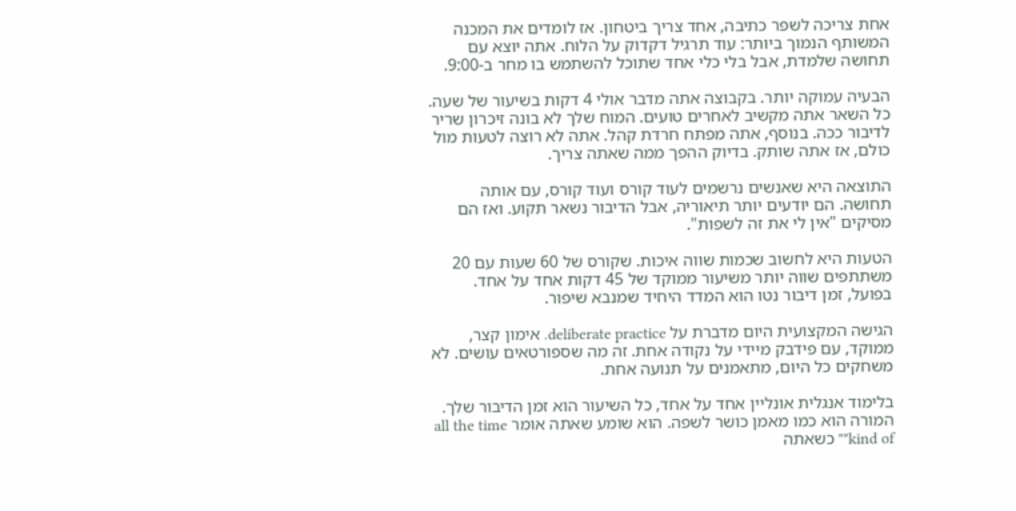אחת צריכה לשפר כתיבה, אחד צריך ביטחון. אז לומדים את המכנה המשותף הנמוך ביותר: עוד תרגיל דקדוק על הלוח. אתה יוצא עם תחושה שלמדת, אבל בלי כלי אחד שתוכל להשתמש בו מחר ב-9:00.

הבעיה עמוקה יותר. בקבוצה אתה מדבר אולי 4 דקות בשיעור של שעה. כל השאר אתה מקשיב לאחרים טועים. המוח שלך לא בונה זיכרון שריר לדיבור ככה. בנוסף, אתה מפתח חרדת קהל. אתה לא רוצה לטעות מול כולם, אז אתה שותק. בדיוק ההפך ממה שאתה צריך.

התוצאה היא שאנשים נרשמים לעוד קורס ועוד קורס, עם אותה תחושה. הם יודעים יותר תיאוריה, אבל הדיבור נשאר תקוע. ואז הם מסיקים "אין לי את זה לשפות".

הטעות היא לחשוב שכמות שווה איכות. שקורס של 60 שעות עם 20 משתתפים שווה יותר משיעור ממוקד של 45 דקות אחד על אחד. בפועל, זמן דיבור נטו הוא המדד היחיד שמנבא שיפור.

הגישה המקצועית היום מדברת על deliberate practice. אימון קצר, ממוקד, עם פידבק מיידי על נקודה אחת. זה מה שספורטאים עושים. לא משחקים כל היום, מתאמנים על תנועה אחת.

בלימוד אנגלית אונליין אחד על אחד, כל השיעור הוא זמן הדיבור שלך. המורה הוא כמו מאמן כושר לשפה. הוא שומע שאתה אומר all the time "kind of" כשאתה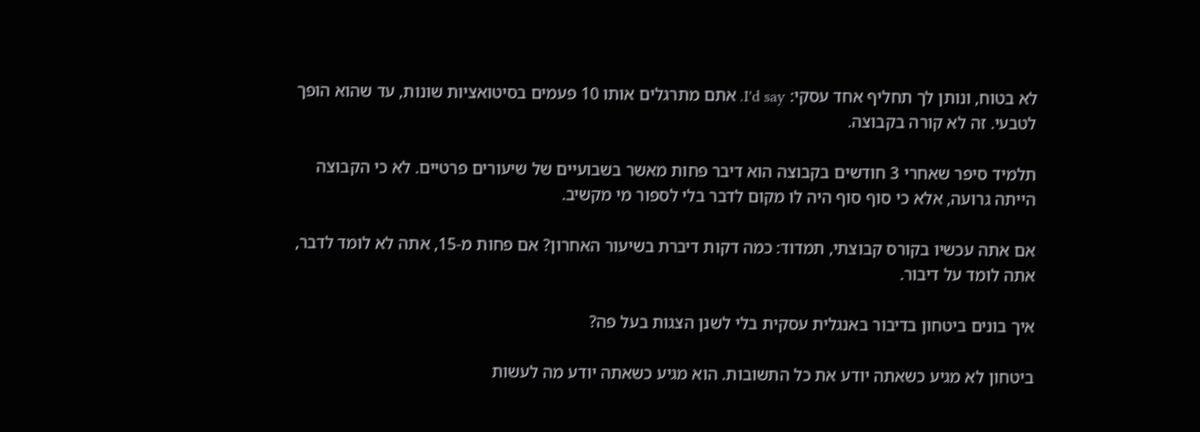לא בטוח, ונותן לך תחליף אחד עסקי: I'd say. אתם מתרגלים אותו 10 פעמים בסיטואציות שונות, עד שהוא הופך לטבעי. זה לא קורה בקבוצה.

תלמיד סיפר שאחרי 3 חודשים בקבוצה הוא דיבר פחות מאשר בשבועיים של שיעורים פרטיים. לא כי הקבוצה הייתה גרועה, אלא כי סוף סוף היה לו מקום לדבר בלי לספור מי מקשיב.

אם אתה עכשיו בקורס קבוצתי, תמדוד: כמה דקות דיברת בשיעור האחרון? אם פחות מ-15, אתה לא לומד לדבר, אתה לומד על דיבור.

איך בונים ביטחון בדיבור באנגלית עסקית בלי לשנן הצגות בעל פה?

ביטחון לא מגיע כשאתה יודע את כל התשובות. הוא מגיע כשאתה יודע מה לעשות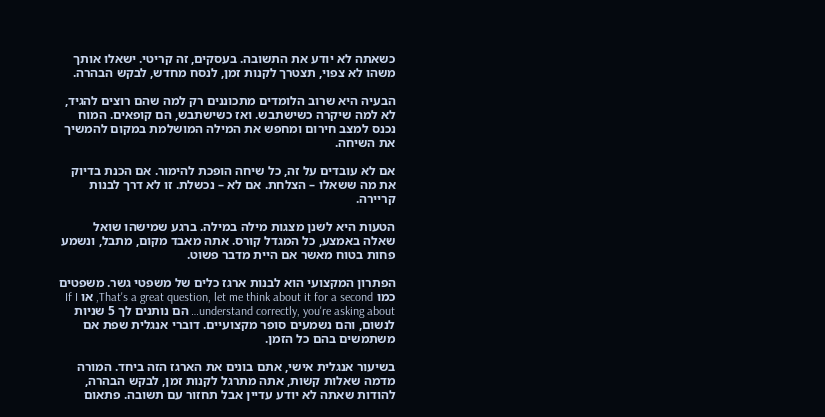כשאתה לא יודע את התשובה. בעסקים, זה קריטי. ישאלו אותך משהו לא צפוי, תצטרך לקנות זמן, לנסח מחדש, לבקש הבהרה.

הבעיה היא שרוב הלומדים מתכוננים רק למה שהם רוצים להגיד, לא למה שיקרה כשישתבש. ואז כשישתבש, הם קופאים. המוח נכנס למצב חירום ומחפש את המילה המושלמת במקום להמשיך את השיחה.

אם לא עובדים על זה, כל שיחה הופכת להימור. אם הכנת בדיוק את מה ששאלו – הצלחת. אם לא – נכשלת. זו לא דרך לבנות קריירה.

הטעות היא לשנן מצגות מילה במילה. ברגע שמישהו שואל שאלה באמצע, כל המגדל קורס. אתה מאבד מקום, מתבל, ונשמע פחות בטוח מאשר אם היית מדבר פשוט.

הפתרון המקצועי הוא לבנות ארגז כלים של משפטי גשר. משפטים כמו That's a great question, let me think about it for a second, או If I understand correctly, you're asking about… הם נותנים לך 5 שניות לנשום, והם נשמעים סופר מקצועיים. דוברי אנגלית שפת אם משתמשים בהם כל הזמן.

בשיעור אנגלית אישי, אתם בונים את הארגז הזה ביחד. המורה מדמה שאלות קשות, אתה מתרגל לקנות זמן, לבקש הבהרה, להודות שאתה לא יודע עדיין אבל תחזור עם תשובה. פתאום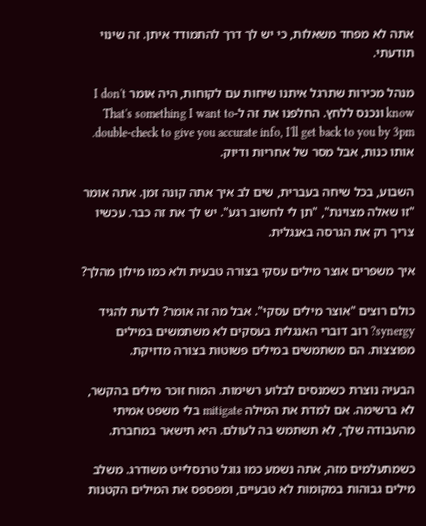אתה לא מפחד משאלות, כי יש לך דרך להתמודד איתן. זה שינוי תודעתי.

מנהל מכירות שתרגל איתנו שיחות עם לקוחות, היה אומר I don't know ונכנס ללחץ. החלפנו את זה ל-That's something I want to double-check to give you accurate info, I'll get back to you by 3pm. אותו כנות, אבל מסר של אחריות ודיוק.

השבוע, בכל שיחה בעברית, שים לב איך אתה קונה זמן. אתה אומר "זו שאלה מצוינת", "תן לי לחשוב רגע". יש לך את זה כבר. עכשיו צריך רק את הגרסה באנגלית.

איך משפרים אוצר מילים עסקי בצורה טבעית ולא כמו מילון מהלך?

כולם רוצים "אוצר מילים עסקי". אבל מה זה אומר? לדעת להגיד synergy? רוב דוברי האנגלית בעסקים לא משתמשים במילים מפוצצות. הם משתמשים במילים פשוטות בצורה מדויקת.

הבעיה נוצרת כשמנסים לבלוע רשימות. המוח זוכר מילים בהקשר, לא ברשימה. אם למדת את המילה mitigate בלי משפט אמיתי מהעבודה שלך, לא תשתמש בה לעולם. היא תישאר במחברת.

כשמתעלמים מזה, אתה נשמע כמו גוגל טרנסלייט משודרג. משלב מילים גבוהות במקומות לא טבעיים, ומפספס את המילים הקטנות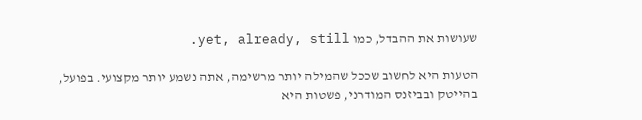שעושות את ההבדל, כמו yet, already, still.

הטעות היא לחשוב שככל שהמילה יותר מרשימה, אתה נשמע יותר מקצועי. בפועל, בהייטק ובביזנס המודרני, פשטות היא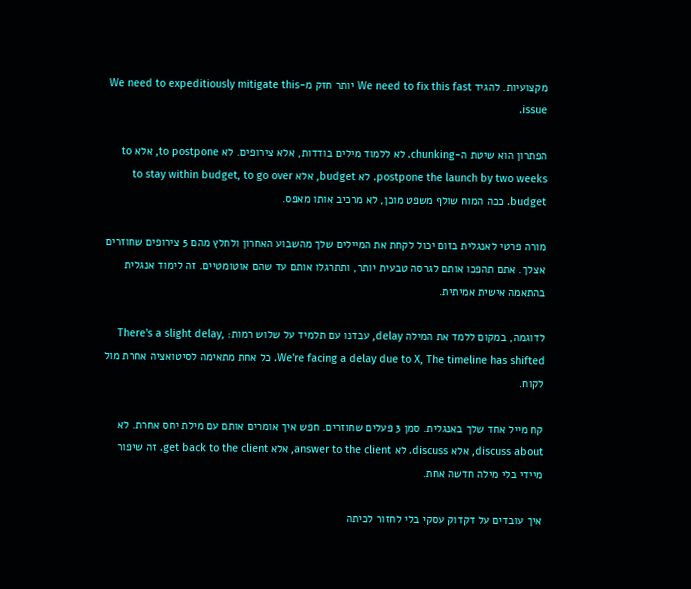מקצועיות. להגיד We need to fix this fast יותר חזק מ-We need to expeditiously mitigate this issue.

הפתרון הוא שיטת ה-chunking. לא ללמוד מילים בודדות, אלא צירופים. לא to postpone, אלא to postpone the launch by two weeks. לא budget, אלא to stay within budget, to go over budget. ככה המוח שולף משפט מוכן, לא מרכיב אותו מאפס.

מורה פרטי לאנגלית בזום יכול לקחת את המיילים שלך מהשבוע האחרון ולחלץ מהם 5 צירופים שחוזרים אצלך. אתם תהפכו אותם לגרסה טבעית יותר, ותתרגלו אותם עד שהם אוטומטיים. זה לימוד אנגלית בהתאמה אישית אמיתית.

לדוגמה, במקום ללמד את המילה delay, עבדנו עם תלמיד על שלוש רמות: There's a slight delay, We're facing a delay due to X, The timeline has shifted. כל אחת מתאימה לסיטואציה אחרת מול לקוח.

קח מייל אחד שלך באנגלית. סמן 3 פעלים שחוזרים. חפש איך אומרים אותם עם מילת יחס אחרת. לא discuss about, אלא discuss. לא answer to the client, אלא get back to the client. זה שיפור מיידי בלי מילה חדשה אחת.

איך עובדים על דקדוק עסקי בלי לחזור לכיתה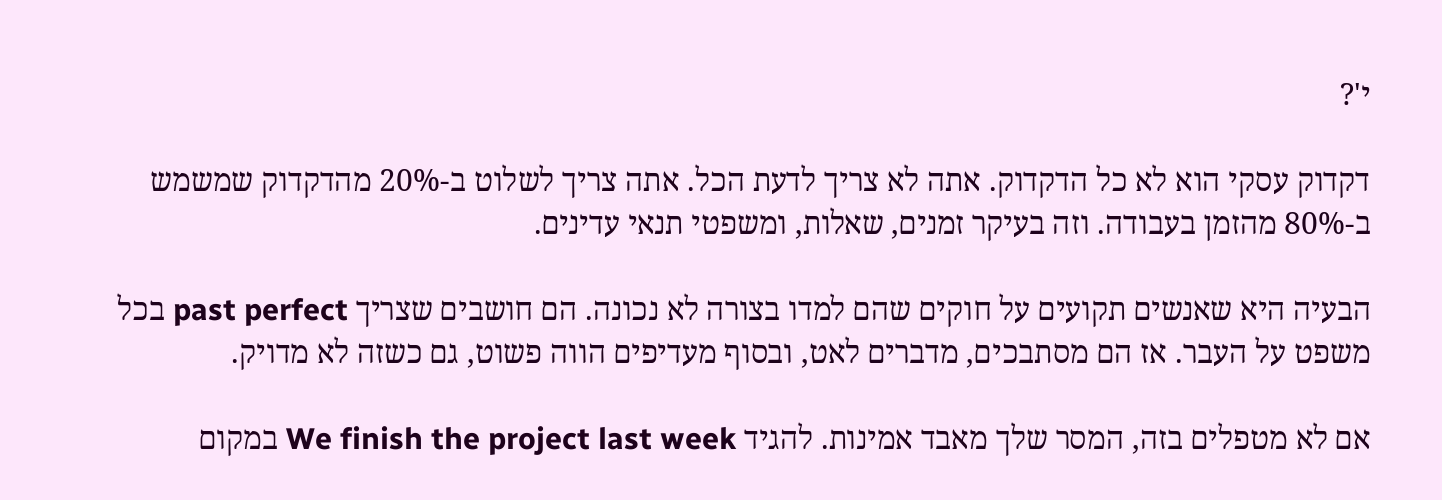י'?

דקדוק עסקי הוא לא כל הדקדוק. אתה לא צריך לדעת הכל. אתה צריך לשלוט ב-20% מהדקדוק שמשמש ב-80% מהזמן בעבודה. וזה בעיקר זמנים, שאלות, ומשפטי תנאי עדינים.

הבעיה היא שאנשים תקועים על חוקים שהם למדו בצורה לא נכונה. הם חושבים שצריך past perfect בכל משפט על העבר. אז הם מסתבכים, מדברים לאט, ובסוף מעדיפים הווה פשוט, גם כשזה לא מדויק.

אם לא מטפלים בזה, המסר שלך מאבד אמינות. להגיד We finish the project last week במקום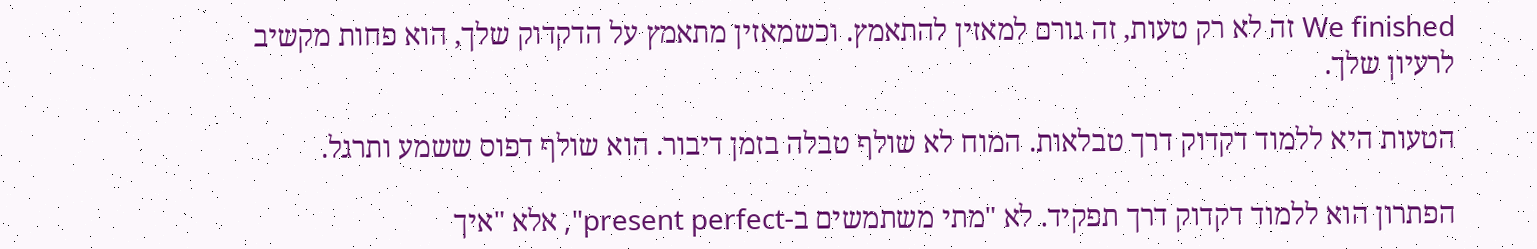We finished זה לא רק טעות, זה גורם למאזין להתאמץ. וכשמאזין מתאמץ על הדקדוק שלך, הוא פחות מקשיב לרעיון שלך.

הטעות היא ללמוד דקדוק דרך טבלאות. המוח לא שולף טבלה בזמן דיבור. הוא שולף דפוס ששמע ותרגל.

הפתרון הוא ללמוד דקדוק דרך תפקיד. לא "מתי משתמשים ב-present perfect", אלא "איך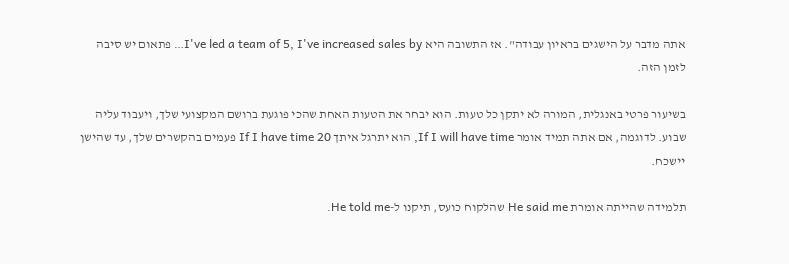אתה מדבר על הישגים בראיון עבודה". אז התשובה היא I've led a team of 5, I've increased sales by… פתאום יש סיבה לזמן הזה.

בשיעור פרטי באנגלית, המורה לא יתקן כל טעות. הוא יבחר את הטעות האחת שהכי פוגעת ברושם המקצועי שלך, ויעבוד עליה שבוע. לדוגמה, אם אתה תמיד אומר If I will have time, הוא יתרגל איתך If I have time 20 פעמים בהקשרים שלך, עד שהישן יישכח.

תלמידה שהייתה אומרת He said me שהלקוח כועס, תיקנו ל-He told me.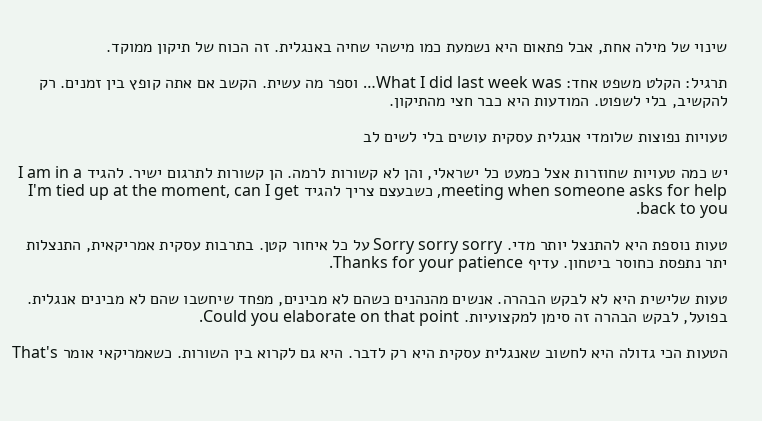שינוי של מילה אחת, אבל פתאום היא נשמעת כמו מישהי שחיה באנגלית. זה הכוח של תיקון ממוקד.

תרגיל: הקלט משפט אחד: What I did last week was… וספר מה עשית. הקשב אם אתה קופץ בין זמנים. רק להקשיב, בלי לשפוט. המודעות היא כבר חצי מהתיקון.

טעויות נפוצות שלומדי אנגלית עסקית עושים בלי לשים לב

יש כמה טעויות שחוזרות אצל כמעט כל ישראלי, והן לא קשורות לרמה. הן קשורות לתרגום ישיר. להגיד I am in a meeting when someone asks for help, כשבעצם צריך להגיד I'm tied up at the moment, can I get back to you.

טעות נוספת היא להתנצל יותר מדי. Sorry sorry sorry על כל איחור קטן. בתרבות עסקית אמריקאית, התנצלות יתר נתפסת כחוסר ביטחון. עדיף Thanks for your patience.

טעות שלישית היא לא לבקש הבהרה. אנשים מהנהנים כשהם לא מבינים, מפחד שיחשבו שהם לא מבינים אנגלית. בפועל, לבקש הבהרה זה סימן למקצועיות. Could you elaborate on that point.

הטעות הכי גדולה היא לחשוב שאנגלית עסקית היא רק לדבר. היא גם לקרוא בין השורות. כשאמריקאי אומר That's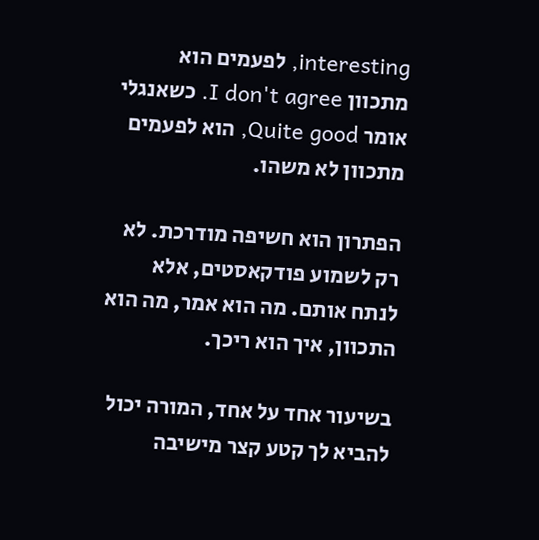interesting, לפעמים הוא מתכוון I don't agree. כשאנגלי אומר Quite good, הוא לפעמים מתכוון לא משהו.

הפתרון הוא חשיפה מודרכת. לא רק לשמוע פודקאסטים, אלא לנתח אותם. מה הוא אמר, מה הוא התכוון, איך הוא ריכך.

בשיעור אחד על אחד, המורה יכול להביא לך קטע קצר מישיבה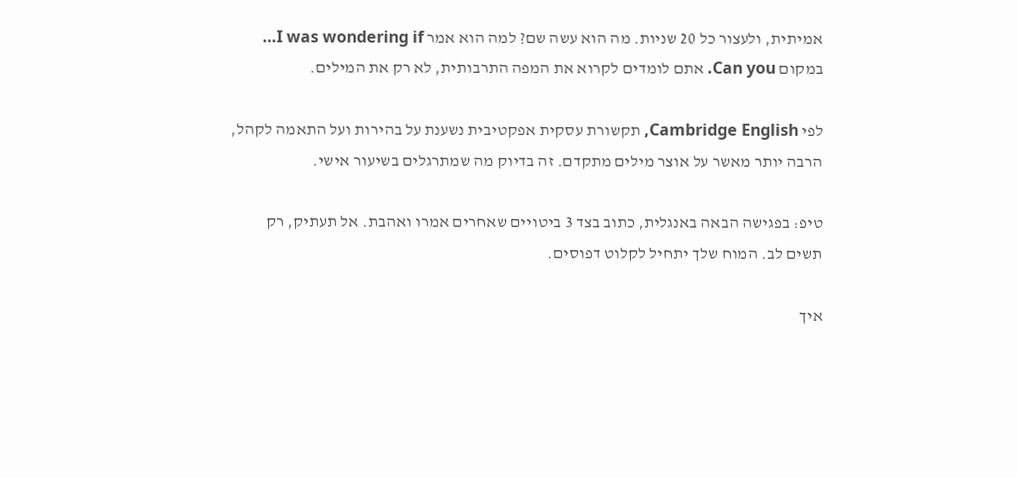אמיתית, ולעצור כל 20 שניות. מה הוא עשה שם? למה הוא אמר I was wondering if… במקום Can you. אתם לומדים לקרוא את המפה התרבותית, לא רק את המילים.

לפי Cambridge English, תקשורת עסקית אפקטיבית נשענת על בהירות ועל התאמה לקהל, הרבה יותר מאשר על אוצר מילים מתקדם. זה בדיוק מה שמתרגלים בשיעור אישי.

טיפ: בפגישה הבאה באנגלית, כתוב בצד 3 ביטויים שאחרים אמרו ואהבת. אל תעתיק, רק תשים לב. המוח שלך יתחיל לקלוט דפוסים.

איך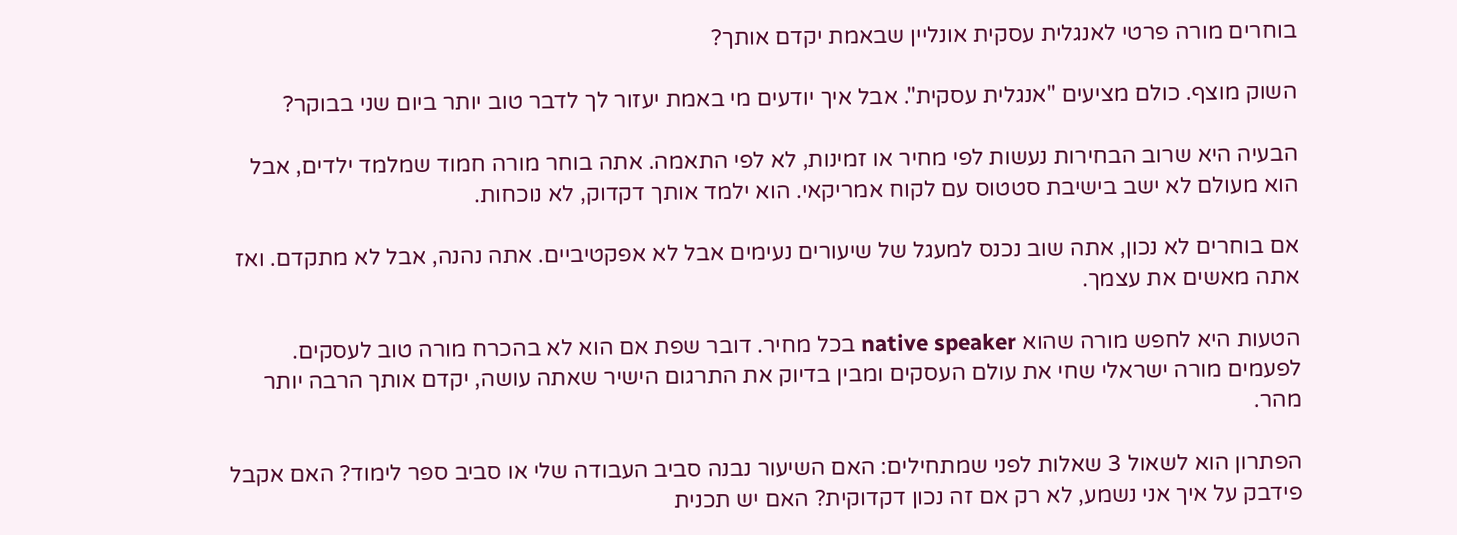בוחרים מורה פרטי לאנגלית עסקית אונליין שבאמת יקדם אותך?

השוק מוצף. כולם מציעים "אנגלית עסקית". אבל איך יודעים מי באמת יעזור לך לדבר טוב יותר ביום שני בבוקר?

הבעיה היא שרוב הבחירות נעשות לפי מחיר או זמינות, לא לפי התאמה. אתה בוחר מורה חמוד שמלמד ילדים, אבל הוא מעולם לא ישב בישיבת סטטוס עם לקוח אמריקאי. הוא ילמד אותך דקדוק, לא נוכחות.

אם בוחרים לא נכון, אתה שוב נכנס למעגל של שיעורים נעימים אבל לא אפקטיביים. אתה נהנה, אבל לא מתקדם. ואז אתה מאשים את עצמך.

הטעות היא לחפש מורה שהוא native speaker בכל מחיר. דובר שפת אם הוא לא בהכרח מורה טוב לעסקים. לפעמים מורה ישראלי שחי את עולם העסקים ומבין בדיוק את התרגום הישיר שאתה עושה, יקדם אותך הרבה יותר מהר.

הפתרון הוא לשאול 3 שאלות לפני שמתחילים: האם השיעור נבנה סביב העבודה שלי או סביב ספר לימוד? האם אקבל פידבק על איך אני נשמע, לא רק אם זה נכון דקדוקית? האם יש תכנית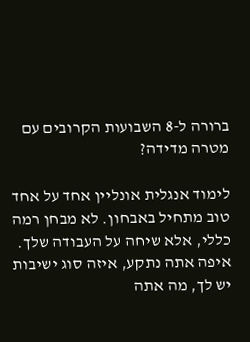ברורה ל-8 השבועות הקרובים עם מטרה מדידה?

לימוד אנגלית אונליין אחד על אחד טוב מתחיל באבחון. לא מבחן רמה כללי, אלא שיחה על העבודה שלך. איפה אתה נתקע, איזה סוג ישיבות יש לך, מה אתה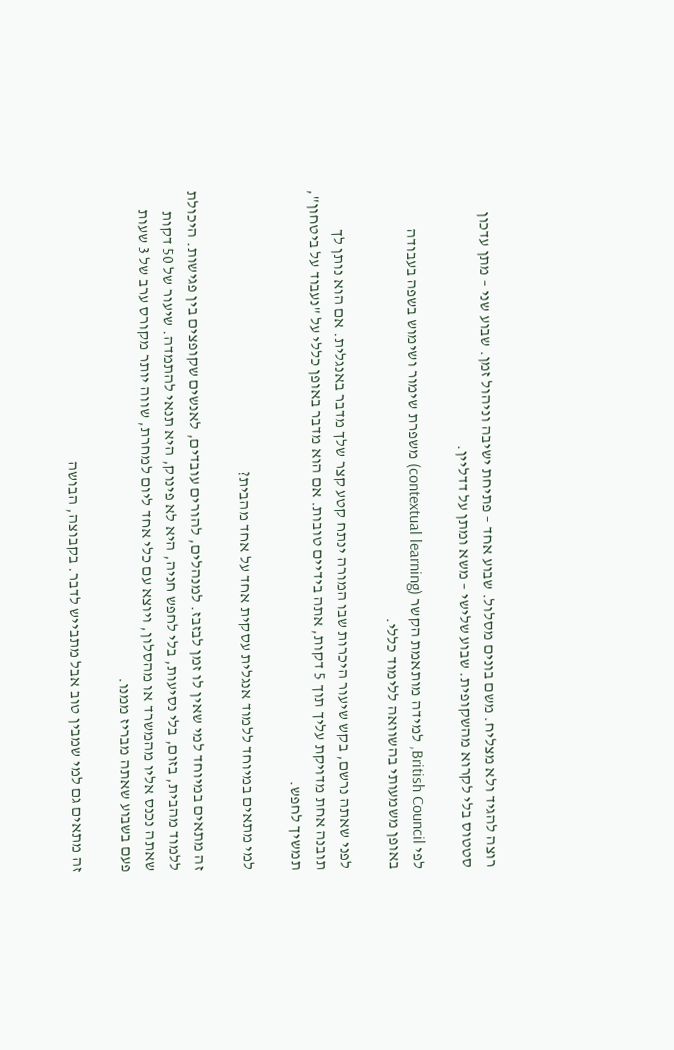רוצה להגיד ולא מצליח. משם בונים מסלול. שבוע אחד – פתיחת ישיבה וניהול זמן. שבוע שני – מתן עדכון סטטוס בלי לקרוא מהשקופית. שבוע שלישי – משא ומתן על דדליין.

לפי British Council, למידה מותאמת הקשר (contextual learning) משפרת שימור ושימוש בשפה בעבודה באופן משמעותי בהשוואה ללימוד כללי.

לפני שאתה נרשם, בקש שיעור היכרות שבו המורה ינתח קטע קצר שלך מדבר באנגלית. אם הוא נותן לך תובנה אחת מדויקת עליך תוך 5 דקות, אתה בידיים טובות. אם הוא מדבר באופן כללי על "נעבוד על ביטחון", תמשיך לחפש.

למי מתאים במיוחד ללמוד אנגלית עסקית אחד על אחד מהבית?

זה מתאים במיוחד למי שאין לו זמן לבזבז. למנהלים, להורים עובדים, לאנשים שקופצים בין פגישות. היכולת ללמוד מהבית, בזום, בלי נסיעות, בלי לחפש חניה, היא לא פינוק, היא תנאי להתמדה. שיעור של 50 דקות שאתה נכנס אליו מהמשרד או מהסלון, ויוצא עם כלי אחד ליום למחרת, שווה יותר מקורס ערב של 3 שעות פעם בשבוע שאתה מבריז ממנו.

זה מתאים גם למי שמבין טוב אבל מתבייש לדבר. בקבוצה, הבושה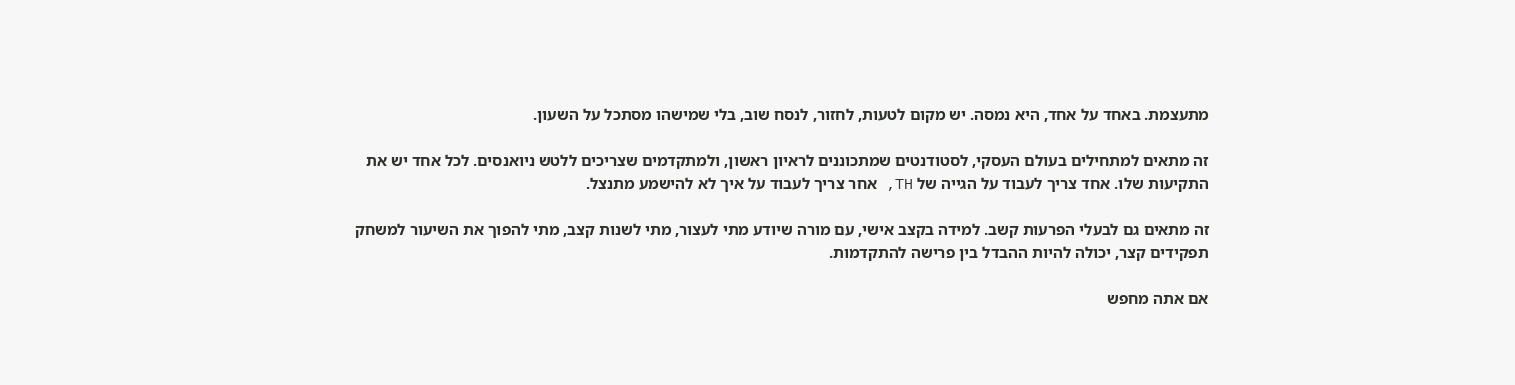מתעצמת. באחד על אחד, היא נמסה. יש מקום לטעות, לחזור, לנסח שוב, בלי שמישהו מסתכל על השעון.

זה מתאים למתחילים בעולם העסקי, לסטודנטים שמתכוננים לראיון ראשון, ולמתקדמים שצריכים ללטש ניואנסים. לכל אחד יש את התקיעות שלו. אחד צריך לעבוד על הגייה של TH, אחר צריך לעבוד על איך לא להישמע מתנצל.

זה מתאים גם לבעלי הפרעות קשב. למידה בקצב אישי, עם מורה שיודע מתי לעצור, מתי לשנות קצב, מתי להפוך את השיעור למשחק תפקידים קצר, יכולה להיות ההבדל בין פרישה להתקדמות.

אם אתה מחפש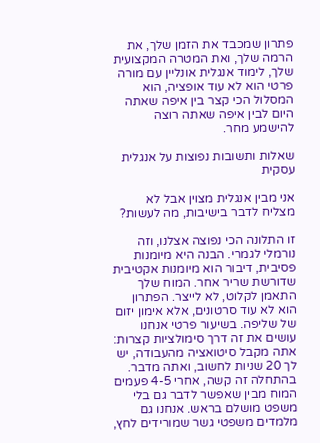פתרון שמכבד את הזמן שלך, את הרמה שלך, ואת המטרה המקצועית שלך, לימוד אנגלית אונליין עם מורה פרטי הוא לא עוד אופציה, הוא המסלול הכי קצר בין איפה שאתה היום לבין איפה שאתה רוצה להישמע מחר.

שאלות ותשובות נפוצות על אנגלית עסקית

אני מבין אנגלית מצוין אבל לא מצליח לדבר בישיבות, מה לעשות?

זו התלונה הכי נפוצה אצלנו, וזה נורמלי לגמרי. הבנה היא מיומנות פסיבית, דיבור הוא מיומנות אקטיבית שדורשת שריר אחר. המוח שלך התאמן לקלוט, לא לייצר. הפתרון הוא לא עוד סרטונים, אלא אימון יזום של שליפה. בשיעור פרטי אנחנו עושים את זה דרך סימולציות קצרות: אתה מקבל סיטואציה מהעבודה, יש לך 20 שניות לחשוב, ואתה מדבר. בהתחלה זה קשה, אחרי 4-5 פעמים המוח מבין שאפשר לדבר גם בלי משפט מושלם בראש. אנחנו גם מלמדים משפטי גשר שמורידים לחץ,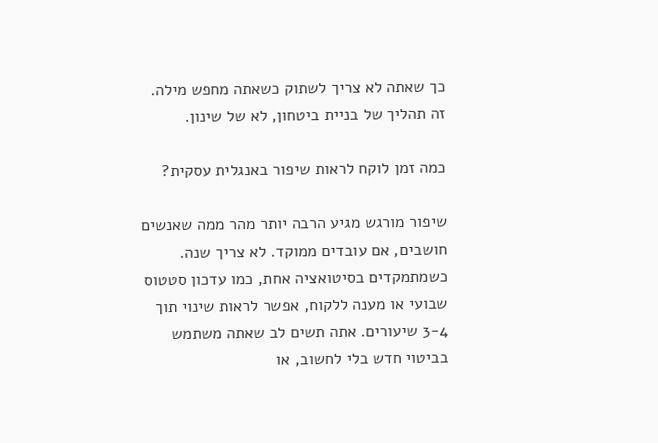כך שאתה לא צריך לשתוק כשאתה מחפש מילה. זה תהליך של בניית ביטחון, לא של שינון.

כמה זמן לוקח לראות שיפור באנגלית עסקית?

שיפור מורגש מגיע הרבה יותר מהר ממה שאנשים חושבים, אם עובדים ממוקד. לא צריך שנה. כשמתמקדים בסיטואציה אחת, כמו עדכון סטטוס שבועי או מענה ללקוח, אפשר לראות שינוי תוך 3-4 שיעורים. אתה תשים לב שאתה משתמש בביטוי חדש בלי לחשוב, או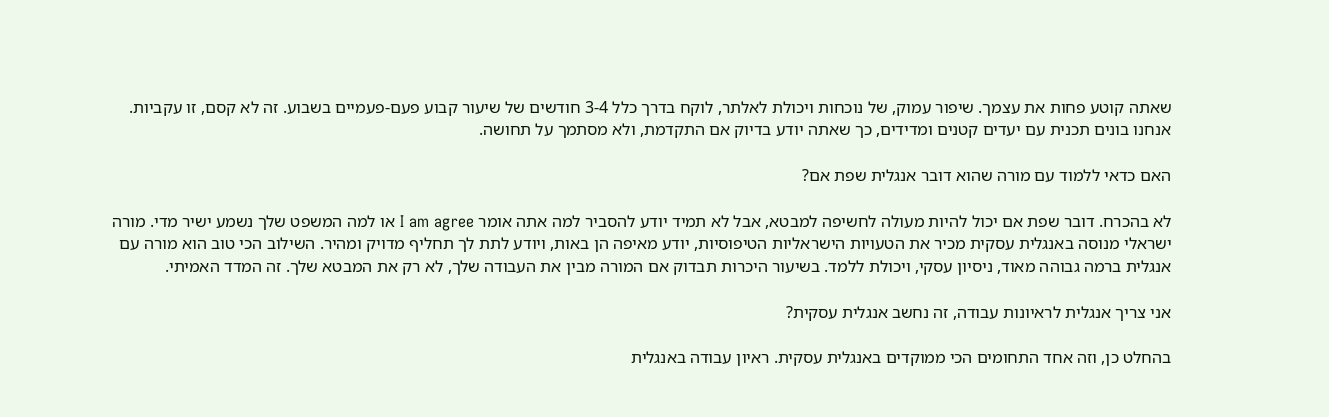שאתה קוטע פחות את עצמך. שיפור עמוק, של נוכחות ויכולת לאלתר, לוקח בדרך כלל 3-4 חודשים של שיעור קבוע פעם-פעמיים בשבוע. זה לא קסם, זו עקביות. אנחנו בונים תכנית עם יעדים קטנים ומדידים, כך שאתה יודע בדיוק אם התקדמת, ולא מסתמך על תחושה.

האם כדאי ללמוד עם מורה שהוא דובר אנגלית שפת אם?

לא בהכרח. דובר שפת אם יכול להיות מעולה לחשיפה למבטא, אבל לא תמיד יודע להסביר למה אתה אומר I am agree או למה המשפט שלך נשמע ישיר מדי. מורה ישראלי מנוסה באנגלית עסקית מכיר את הטעויות הישראליות הטיפוסיות, יודע מאיפה הן באות, ויודע לתת לך תחליף מדויק ומהיר. השילוב הכי טוב הוא מורה עם אנגלית ברמה גבוהה מאוד, ניסיון עסקי, ויכולת ללמד. בשיעור היכרות תבדוק אם המורה מבין את העבודה שלך, לא רק את המבטא שלך. זה המדד האמיתי.

אני צריך אנגלית לראיונות עבודה, זה נחשב אנגלית עסקית?

בהחלט כן, וזה אחד התחומים הכי ממוקדים באנגלית עסקית. ראיון עבודה באנגלית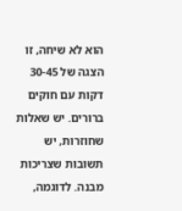הוא לא שיחה, זו הצגה של 30-45 דקות עם חוקים ברורים. יש שאלות שחוזרות, יש תשובות שצריכות מבנה. לדוגמה,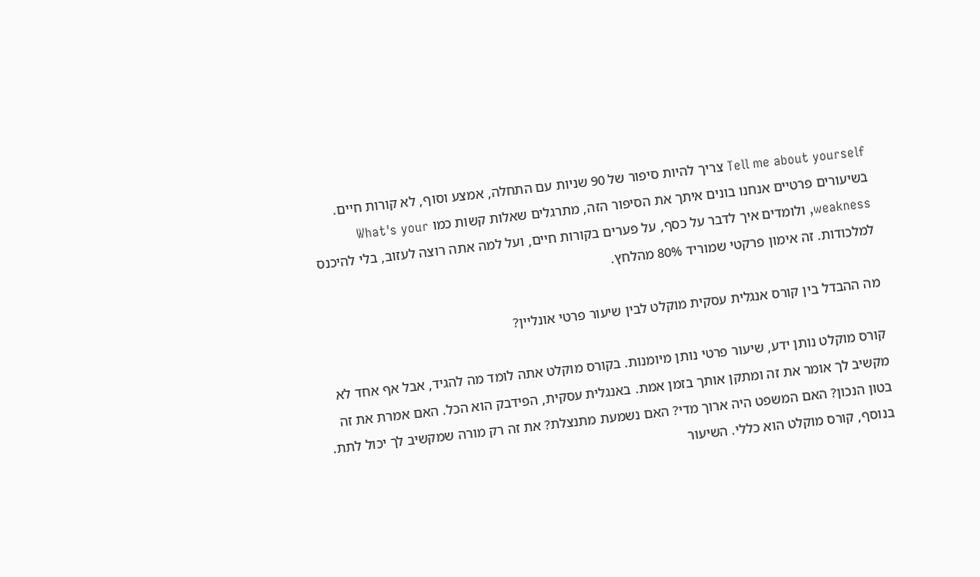Tell me about yourself צריך להיות סיפור של 90 שניות עם התחלה, אמצע וסוף, לא קורות חיים. בשיעורים פרטיים אנחנו בונים איתך את הסיפור הזה, מתרגלים שאלות קשות כמו What's your weakness, ולומדים איך לדבר על כסף, על פערים בקורות חיים, ועל למה אתה רוצה לעזוב, בלי להיכנס למלכודות. זה אימון פרקטי שמוריד 80% מהלחץ.

מה ההבדל בין קורס אנגלית עסקית מוקלט לבין שיעור פרטי אונליין?

קורס מוקלט נותן ידע, שיעור פרטי נותן מיומנות. בקורס מוקלט אתה לומד מה להגיד, אבל אף אחד לא מקשיב לך אומר את זה ומתקן אותך בזמן אמת. באנגלית עסקית, הפידבק הוא הכל. האם אמרת את זה בטון הנכון? האם המשפט היה ארוך מדי? האם נשמעת מתנצלת? את זה רק מורה שמקשיב לך יכול לתת. בנוסף, קורס מוקלט הוא כללי. השיעור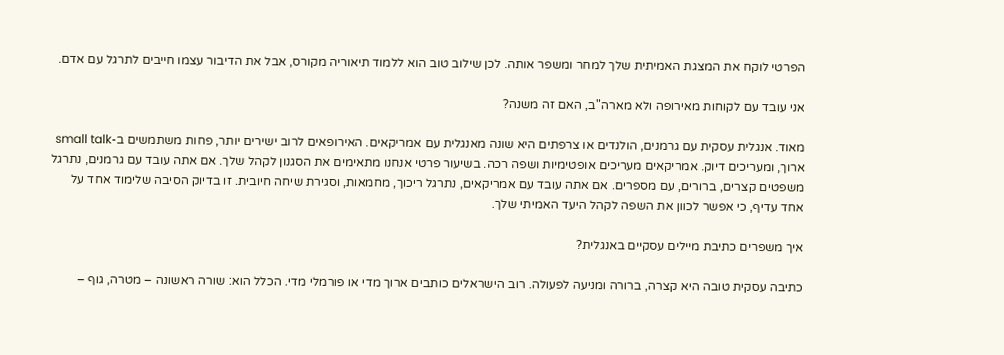הפרטי לוקח את המצגת האמיתית שלך למחר ומשפר אותה. לכן שילוב טוב הוא ללמוד תיאוריה מקורס, אבל את הדיבור עצמו חייבים לתרגל עם אדם.

אני עובד עם לקוחות מאירופה ולא מארה"ב, האם זה משנה?

מאוד. אנגלית עסקית עם גרמנים, הולנדים או צרפתים היא שונה מאנגלית עם אמריקאים. האירופאים לרוב ישירים יותר, פחות משתמשים ב-small talk ארוך, ומעריכים דיוק. אמריקאים מעריכים אופטימיות ושפה רכה. בשיעור פרטי אנחנו מתאימים את הסגנון לקהל שלך. אם אתה עובד עם גרמנים, נתרגל משפטים קצרים, ברורים, עם מספרים. אם אתה עובד עם אמריקאים, נתרגל ריכוך, מחמאות, וסגירת שיחה חיובית. זו בדיוק הסיבה שלימוד אחד על אחד עדיף, כי אפשר לכוון את השפה לקהל היעד האמיתי שלך.

איך משפרים כתיבת מיילים עסקיים באנגלית?

כתיבה עסקית טובה היא קצרה, ברורה ומניעה לפעולה. רוב הישראלים כותבים ארוך מדי או פורמלי מדי. הכלל הוא: שורה ראשונה – מטרה, גוף –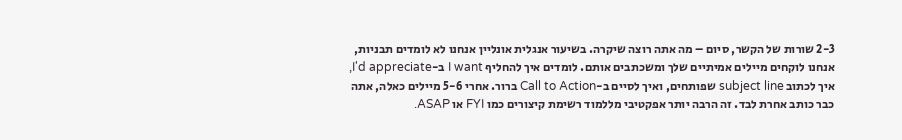2-3 שורות של הקשר, סיום – מה אתה רוצה שיקרה. בשיעור אנגלית אונליין אנחנו לא לומדים תבניות, אנחנו לוקחים מיילים אמיתיים שלך ומשכתבים אותם. לומדים איך להחליף I want ב-I'd appreciate, איך לכתוב subject line שפותחים, ואיך לסיים ב-Call to Action ברור. אחרי 5-6 מיילים כאלה, אתה כבר כותב אחרת לבד. זה הרבה יותר אפקטיבי מללמוד רשימת קיצורים כמו FYI או ASAP.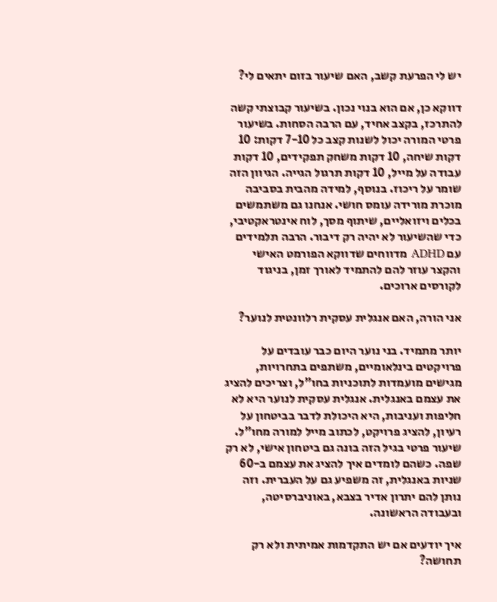יש לי הפרעת קשב, האם שיעור בזום יתאים לי?

דווקא כן, אם הוא בנוי נכון. בשיעור קבוצתי קשה להתרכז, בקצב אחיד, עם הרבה הסחות. בשיעור פרטי המורה יכול לשנות קצב כל 7-10 דקות: 10 דקות שיחה, 10 דקות משחק תפקידים, 10 דקות עבודה על מייל, 10 דקות תרגול הגייה. הגיוון הזה שומר על ריכוז. בנוסף, למידה מהבית בסביבה מוכרת מורידה עומס חושי. אנחנו גם משתמשים בכלים ויזואליים, שיתוף מסך, לוח אינטראקטיבי, כדי שהשיעור לא יהיה רק דיבור. הרבה תלמידים עם ADHD מדווחים שדווקא הפורמט האישי והקצר עוזר להם להתמיד לאורך זמן, בניגוד לקורסים ארוכים.

אני הורה, האם אנגלית עסקית רלוונטית לנוער?

יותר מתמיד. בני נוער היום כבר עובדים על פרויקטים בינלאומיים, משתפים בתחרויות, מגישים מועמדות לתוכניות בחו"ל, וצריכים להציג את עצמם באנגלית. אנגלית עסקית לנוער היא לא חליפות ועניבות, היא היכולת לדבר בביטחון על רעיון, להציג פרויקט, לכתוב מייל למורה מחו"ל. שיעור פרטי בגיל הזה בונה גם ביטחון אישי, לא רק שפה. כשהם לומדים איך להציג את עצמם ב-60 שניות באנגלית, זה משפיע גם על העברית. וזה נותן להם יתרון אדיר בצבא, באוניברסיטה, ובעבודה הראשונה.

איך יודעים אם יש התקדמות אמיתית ולא רק תחושה?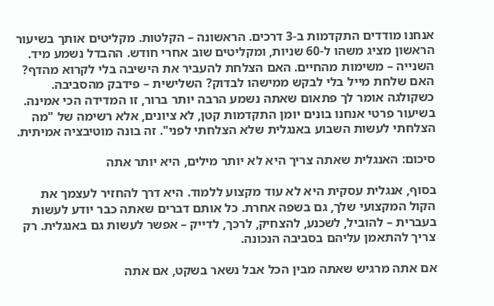אנחנו מודדים התקדמות ב-3 דרכים. הראשונה – הקלטות. מקליטים אותך בשיעור הראשון מציג משהו ל-60 שניות, ומקליטים שוב אחרי חודש. ההבדל נשמע מיד. השנייה – משימות מהחיים. האם הצלחת להעביר את הישיבה בלי לקרוא מהדף? האם שלחת מייל בלי לבקש ממישהו לבדוק? השלישית – פידבק מהסביבה. כשקולגה אומר לך פתאום שאתה נשמע הרבה יותר ברור, זו המדידה הכי אמינה. בשיעור פרטי אנחנו בונים יומן התקדמות קטן, לא ציונים, אלא רשימה של "מה הצלחתי לעשות השבוע באנגלית שלא הצלחתי לפני". זה בונה מוטיבציה אמיתית.

סיכום: האנגלית שאתה צריך היא לא יותר מילים, היא יותר אתה

בסוף, אנגלית עסקית היא לא עוד מקצוע ללמוד. היא דרך להחזיר לעצמך את הקול המקצועי שלך, גם בשפה אחרת. כל אותם דברים שאתה כבר יודע לעשות בעברית – להוביל, לשכנע, להצחיק, לרכך, לדייק – אפשר לעשות גם באנגלית. רק צריך להתאמן עליהם בסביבה הנכונה.

אם אתה מרגיש שאתה מבין הכל אבל נשאר בשקט, אם אתה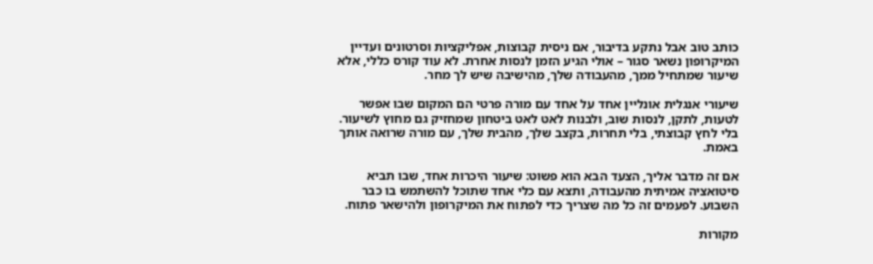כותב טוב אבל נתקע בדיבור, אם ניסית קבוצות, אפליקציות וסרטונים ועדיין המיקרופון נשאר סגור – אולי הגיע הזמן לנסות אחרת. לא עוד קורס כללי, אלא שיעור שמתחיל ממך, מהעבודה שלך, מהישיבה שיש לך מחר.

שיעורי אנגלית אונליין אחד על אחד עם מורה פרטי הם המקום שבו אפשר לטעות, לתקן, לנסות שוב, ולבנות לאט לאט ביטחון שמחזיק גם מחוץ לשיעור. בלי לחץ קבוצתי, בלי תחרות, בקצב שלך, מהבית שלך, עם מורה שרואה אותך באמת.

אם זה מדבר אליך, הצעד הבא הוא פשוט: שיעור היכרות אחד, שבו תביא סיטואציה אמיתית מהעבודה, ותצא עם כלי אחד שתוכל להשתמש בו כבר השבוע. לפעמים זה כל מה שצריך כדי לפתוח את המיקרופון ולהישאר פתוח.

מקורות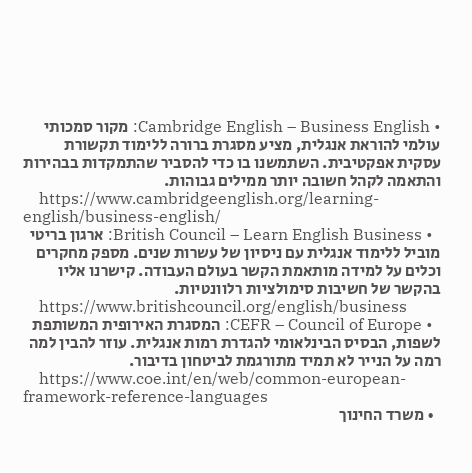• Cambridge English – Business English: מקור סמכותי עולמי להוראת אנגלית, מציע מסגרת ברורה ללימוד תקשורת עסקית אפקטיבית. השתמשנו בו כדי להסביר שהתמקדות בבהירות והתאמה לקהל חשובה יותר ממילים גבוהות.
    https://www.cambridgeenglish.org/learning-english/business-english/
  • British Council – Learn English Business: ארגון בריטי מוביל ללימוד אנגלית עם ניסיון של עשרות שנים. מספק מחקרים וכלים על למידה מותאמת הקשר בעולם העבודה. קישרנו אליו בהקשר של חשיבות סימולציות רלוונטיות.
    https://www.britishcouncil.org/english/business
  • CEFR – Council of Europe: המסגרת האירופית המשותפת לשפות, הבסיס הבינלאומי להגדרת רמות אנגלית. עוזר להבין למה רמה על הנייר לא תמיד מתורגמת לביטחון בדיבור.
    https://www.coe.int/en/web/common-european-framework-reference-languages
  • משרד החינוך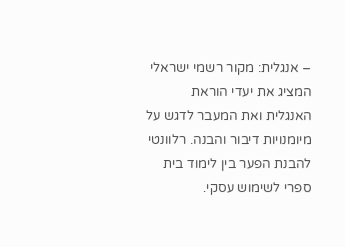– אנגלית: מקור רשמי ישראלי המציג את יעדי הוראת האנגלית ואת המעבר לדגש על מיומנויות דיבור והבנה. רלוונטי להבנת הפער בין לימוד בית ספרי לשימוש עסקי.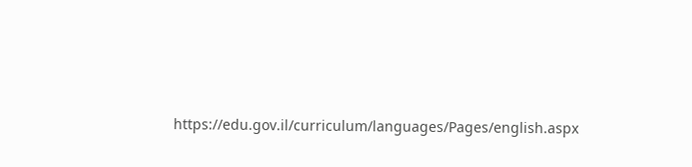https://edu.gov.il/curriculum/languages/Pages/english.aspx